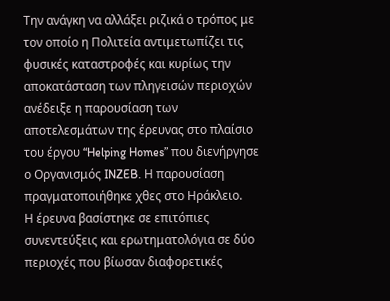Την ανάγκη να αλλάξει ριζικά ο τρόπος με τον οποίο η Πολιτεία αντιμετωπίζει τις φυσικές καταστροφές και κυρίως την αποκατάσταση των πληγεισών περιοχών ανέδειξε η παρουσίαση των αποτελεσμάτων της έρευνας στο πλαίσιο του έργου “Helping Homes” που διενήργησε ο Οργανισμός INZEB. Η παρουσίαση πραγματοποιήθηκε χθες στο Ηράκλειο.
Η έρευνα βασίστηκε σε επιτόπιες συνεντεύξεις και ερωτηματολόγια σε δύο περιοχές που βίωσαν διαφορετικές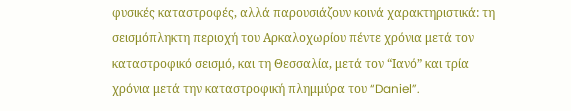φυσικές καταστροφές, αλλά παρουσιάζουν κοινά χαρακτηριστικά: τη σεισμόπληκτη περιοχή του Αρκαλοχωρίου πέντε χρόνια μετά τον καταστροφικό σεισμό, και τη Θεσσαλία, μετά τον “Ιανό” και τρία χρόνια μετά την καταστροφική πλημμύρα του “Daniel”.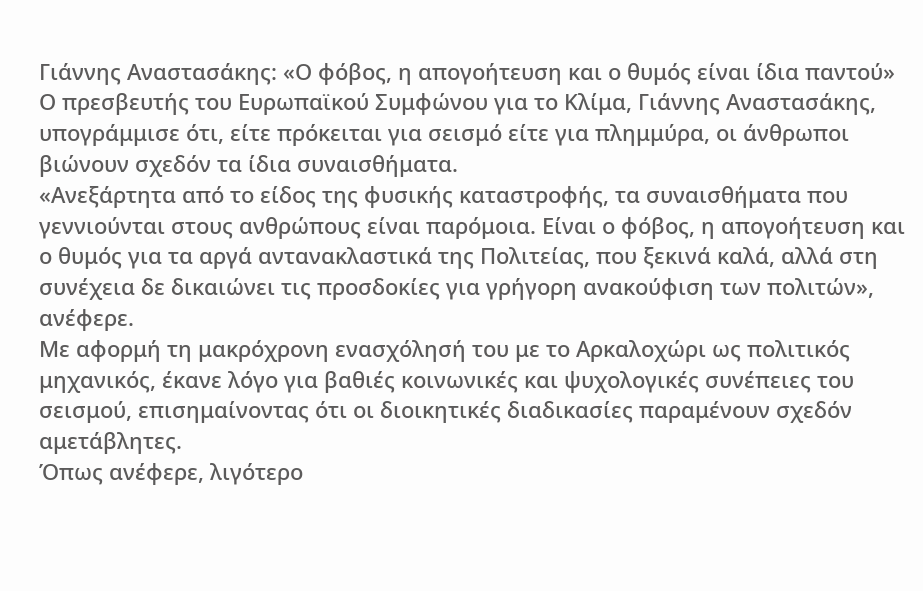Γιάννης Αναστασάκης: «Ο φόβος, η απογοήτευση και ο θυμός είναι ίδια παντού»
Ο πρεσβευτής του Ευρωπαϊκού Συμφώνου για το Κλίμα, Γιάννης Αναστασάκης, υπογράμμισε ότι, είτε πρόκειται για σεισμό είτε για πλημμύρα, οι άνθρωποι βιώνουν σχεδόν τα ίδια συναισθήματα.
«Ανεξάρτητα από το είδος της φυσικής καταστροφής, τα συναισθήματα που γεννιούνται στους ανθρώπους είναι παρόμοια. Είναι ο φόβος, η απογοήτευση και ο θυμός για τα αργά αντανακλαστικά της Πολιτείας, που ξεκινά καλά, αλλά στη συνέχεια δε δικαιώνει τις προσδοκίες για γρήγορη ανακούφιση των πολιτών», ανέφερε.
Με αφορμή τη μακρόχρονη ενασχόλησή του με το Αρκαλοχώρι ως πολιτικός μηχανικός, έκανε λόγο για βαθιές κοινωνικές και ψυχολογικές συνέπειες του σεισμού, επισημαίνοντας ότι οι διοικητικές διαδικασίες παραμένουν σχεδόν αμετάβλητες.
Όπως ανέφερε, λιγότερο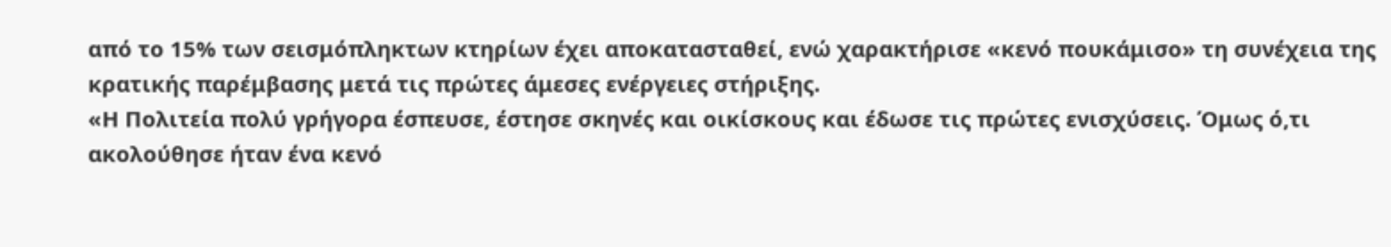από το 15% των σεισμόπληκτων κτηρίων έχει αποκατασταθεί, ενώ χαρακτήρισε «κενό πουκάμισο» τη συνέχεια της κρατικής παρέμβασης μετά τις πρώτες άμεσες ενέργειες στήριξης.
«Η Πολιτεία πολύ γρήγορα έσπευσε, έστησε σκηνές και οικίσκους και έδωσε τις πρώτες ενισχύσεις. Όμως ό,τι ακολούθησε ήταν ένα κενό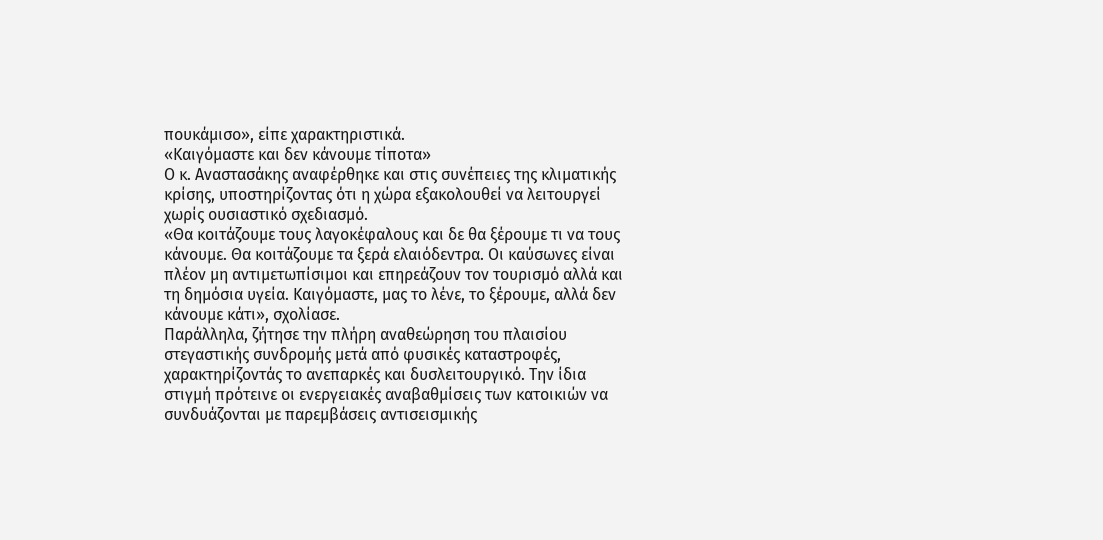πουκάμισο», είπε χαρακτηριστικά.
«Καιγόμαστε και δεν κάνουμε τίποτα»
Ο κ. Αναστασάκης αναφέρθηκε και στις συνέπειες της κλιματικής κρίσης, υποστηρίζοντας ότι η χώρα εξακολουθεί να λειτουργεί χωρίς ουσιαστικό σχεδιασμό.
«Θα κοιτάζουμε τους λαγοκέφαλους και δε θα ξέρουμε τι να τους κάνουμε. Θα κοιτάζουμε τα ξερά ελαιόδεντρα. Οι καύσωνες είναι πλέον μη αντιμετωπίσιμοι και επηρεάζουν τον τουρισμό αλλά και τη δημόσια υγεία. Καιγόμαστε, μας το λένε, το ξέρουμε, αλλά δεν κάνουμε κάτι», σχολίασε.
Παράλληλα, ζήτησε την πλήρη αναθεώρηση του πλαισίου στεγαστικής συνδρομής μετά από φυσικές καταστροφές, χαρακτηρίζοντάς το ανεπαρκές και δυσλειτουργικό. Την ίδια στιγμή πρότεινε οι ενεργειακές αναβαθμίσεις των κατοικιών να συνδυάζονται με παρεμβάσεις αντισεισμικής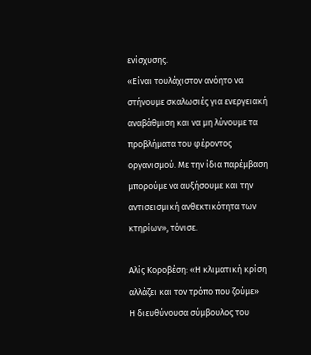ενίσχυσης.
«Είναι τουλάχιστον ανόητο να στήνουμε σκαλωσιές για ενεργειακή αναβάθμιση και να μη λύνουμε τα προβλήματα του φέροντος οργανισμού. Με την ίδια παρέμβαση μπορούμε να αυξήσουμε και την αντισεισμική ανθεκτικότητα των κτηρίων», τόνισε.

Αλίς Κοροβέση: «Η κλιματική κρίση αλλάζει και τον τρόπο που ζούμε»
Η διευθύνουσα σύμβουλος του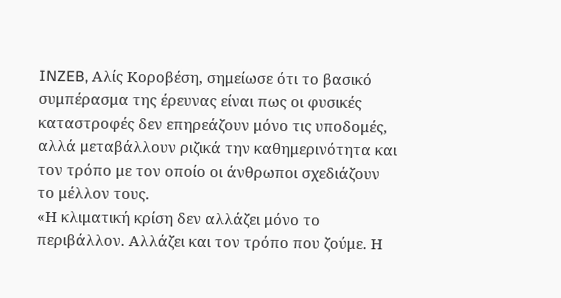INZEB, Αλίς Κοροβέση, σημείωσε ότι το βασικό συμπέρασμα της έρευνας είναι πως οι φυσικές καταστροφές δεν επηρεάζουν μόνο τις υποδομές, αλλά μεταβάλλουν ριζικά την καθημερινότητα και τον τρόπο με τον οποίο οι άνθρωποι σχεδιάζουν το μέλλον τους.
«Η κλιματική κρίση δεν αλλάζει μόνο το περιβάλλον. Αλλάζει και τον τρόπο που ζούμε. Η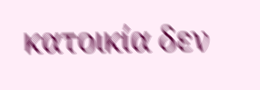κατοικία δεν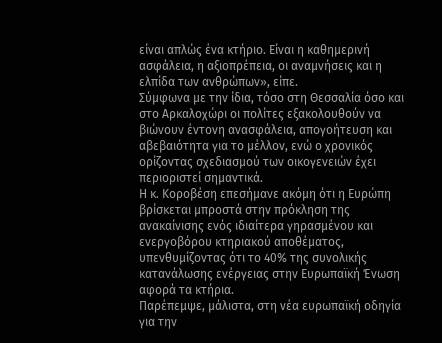είναι απλώς ένα κτήριο. Είναι η καθημερινή ασφάλεια, η αξιοπρέπεια, οι αναμνήσεις και η ελπίδα των ανθρώπων», είπε.
Σύμφωνα με την ίδια, τόσο στη Θεσσαλία όσο και στο Αρκαλοχώρι οι πολίτες εξακολουθούν να βιώνουν έντονη ανασφάλεια, απογοήτευση και αβεβαιότητα για το μέλλον, ενώ ο χρονικός ορίζοντας σχεδιασμού των οικογενειών έχει περιοριστεί σημαντικά.
Η κ. Κοροβέση επεσήμανε ακόμη ότι η Ευρώπη βρίσκεται μπροστά στην πρόκληση της ανακαίνισης ενός ιδιαίτερα γηρασμένου και ενεργοβόρου κτηριακού αποθέματος, υπενθυμίζοντας ότι το 40% της συνολικής κατανάλωσης ενέργειας στην Ευρωπαϊκή Ένωση αφορά τα κτήρια.
Παρέπεμψε, μάλιστα, στη νέα ευρωπαϊκή οδηγία για την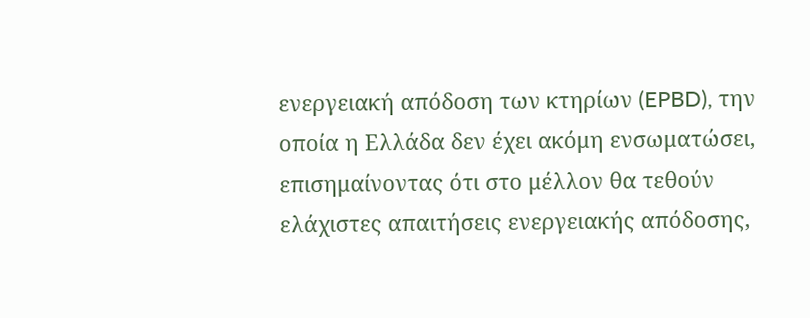ενεργειακή απόδοση των κτηρίων (EPBD), την οποία η Ελλάδα δεν έχει ακόμη ενσωματώσει, επισημαίνοντας ότι στο μέλλον θα τεθούν ελάχιστες απαιτήσεις ενεργειακής απόδοσης,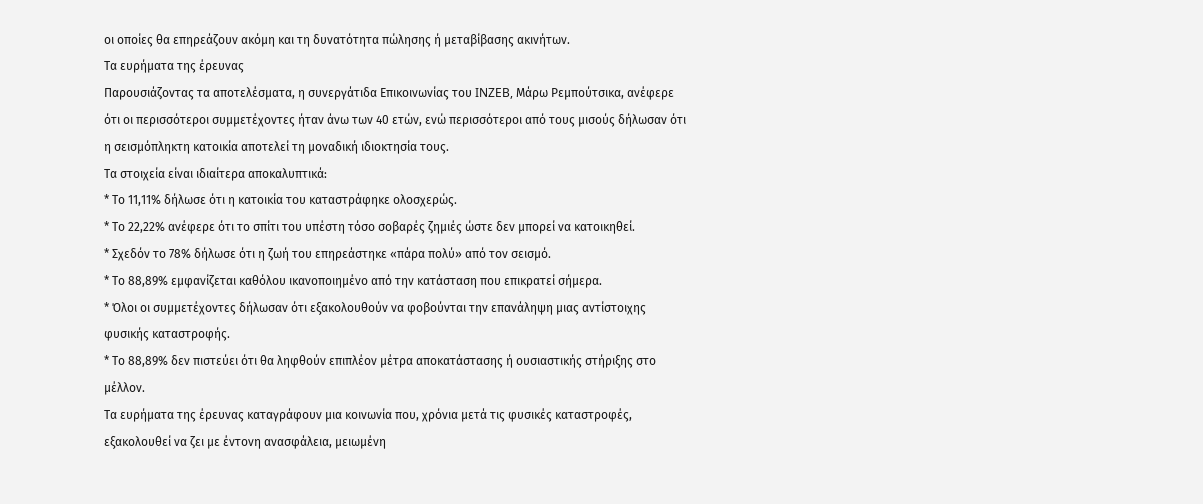οι οποίες θα επηρεάζουν ακόμη και τη δυνατότητα πώλησης ή μεταβίβασης ακινήτων.
Τα ευρήματα της έρευνας
Παρουσιάζοντας τα αποτελέσματα, η συνεργάτιδα Επικοινωνίας του INZEB, Μάρω Ρεμπούτσικα, ανέφερε ότι οι περισσότεροι συμμετέχοντες ήταν άνω των 40 ετών, ενώ περισσότεροι από τους μισούς δήλωσαν ότι η σεισμόπληκτη κατοικία αποτελεί τη μοναδική ιδιοκτησία τους.
Τα στοιχεία είναι ιδιαίτερα αποκαλυπτικά:
* Το 11,11% δήλωσε ότι η κατοικία του καταστράφηκε ολοσχερώς.
* Το 22,22% ανέφερε ότι το σπίτι του υπέστη τόσο σοβαρές ζημιές ώστε δεν μπορεί να κατοικηθεί.
* Σχεδόν το 78% δήλωσε ότι η ζωή του επηρεάστηκε «πάρα πολύ» από τον σεισμό.
* Το 88,89% εμφανίζεται καθόλου ικανοποιημένο από την κατάσταση που επικρατεί σήμερα.
* Όλοι οι συμμετέχοντες δήλωσαν ότι εξακολουθούν να φοβούνται την επανάληψη μιας αντίστοιχης φυσικής καταστροφής.
* Το 88,89% δεν πιστεύει ότι θα ληφθούν επιπλέον μέτρα αποκατάστασης ή ουσιαστικής στήριξης στο μέλλον.
Τα ευρήματα της έρευνας καταγράφουν μια κοινωνία που, χρόνια μετά τις φυσικές καταστροφές, εξακολουθεί να ζει με έντονη ανασφάλεια, μειωμένη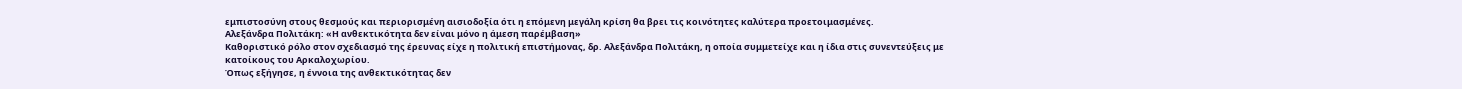εμπιστοσύνη στους θεσμούς και περιορισμένη αισιοδοξία ότι η επόμενη μεγάλη κρίση θα βρει τις κοινότητες καλύτερα προετοιμασμένες.
Αλεξάνδρα Πολιτάκη: «Η ανθεκτικότητα δεν είναι μόνο η άμεση παρέμβαση»
Καθοριστικό ρόλο στον σχεδιασμό της έρευνας είχε η πολιτική επιστήμονας, δρ. Αλεξάνδρα Πολιτάκη, η οποία συμμετείχε και η ίδια στις συνεντεύξεις με κατοίκους του Αρκαλοχωρίου.
Όπως εξήγησε, η έννοια της ανθεκτικότητας δεν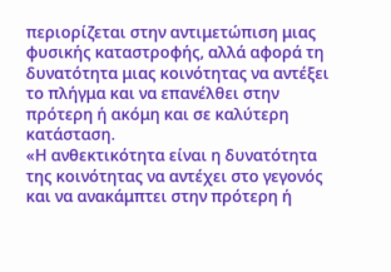περιορίζεται στην αντιμετώπιση μιας φυσικής καταστροφής, αλλά αφορά τη δυνατότητα μιας κοινότητας να αντέξει το πλήγμα και να επανέλθει στην πρότερη ή ακόμη και σε καλύτερη κατάσταση.
«Η ανθεκτικότητα είναι η δυνατότητα της κοινότητας να αντέχει στο γεγονός και να ανακάμπτει στην πρότερη ή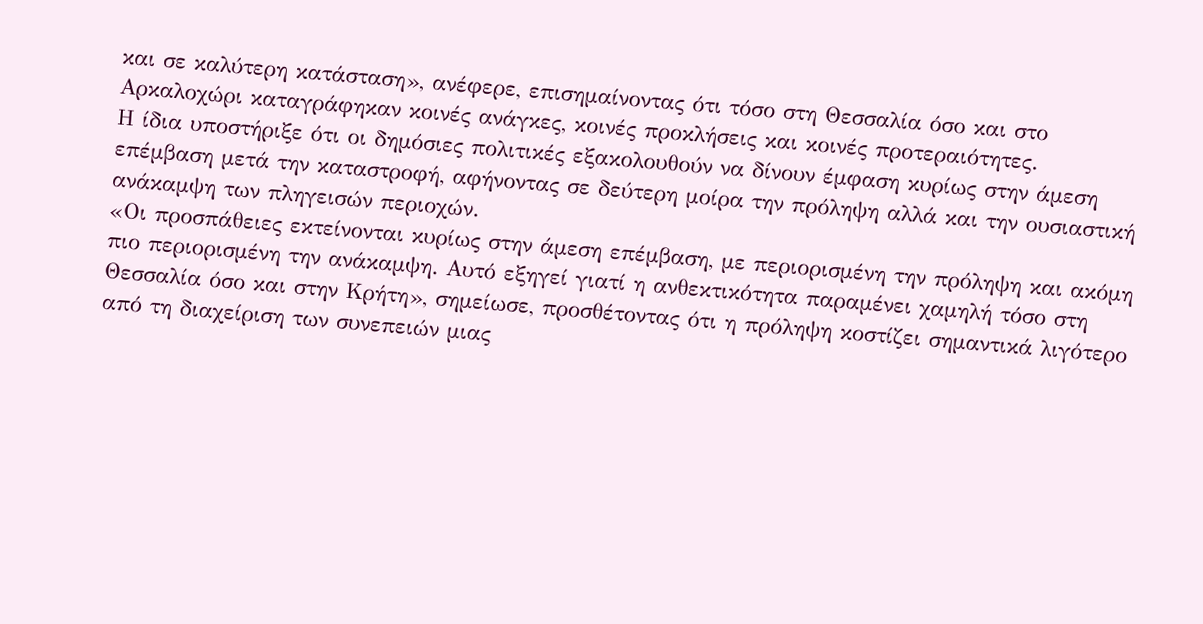και σε καλύτερη κατάσταση», ανέφερε, επισημαίνοντας ότι τόσο στη Θεσσαλία όσο και στο Αρκαλοχώρι καταγράφηκαν κοινές ανάγκες, κοινές προκλήσεις και κοινές προτεραιότητες.
Η ίδια υποστήριξε ότι οι δημόσιες πολιτικές εξακολουθούν να δίνουν έμφαση κυρίως στην άμεση επέμβαση μετά την καταστροφή, αφήνοντας σε δεύτερη μοίρα την πρόληψη αλλά και την ουσιαστική ανάκαμψη των πληγεισών περιοχών.
«Οι προσπάθειες εκτείνονται κυρίως στην άμεση επέμβαση, με περιορισμένη την πρόληψη και ακόμη πιο περιορισμένη την ανάκαμψη. Αυτό εξηγεί γιατί η ανθεκτικότητα παραμένει χαμηλή τόσο στη Θεσσαλία όσο και στην Κρήτη», σημείωσε, προσθέτοντας ότι η πρόληψη κοστίζει σημαντικά λιγότερο από τη διαχείριση των συνεπειών μιας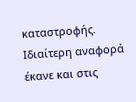καταστροφής.
Ιδιαίτερη αναφορά έκανε και στις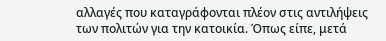αλλαγές που καταγράφονται πλέον στις αντιλήψεις των πολιτών για την κατοικία. Όπως είπε, μετά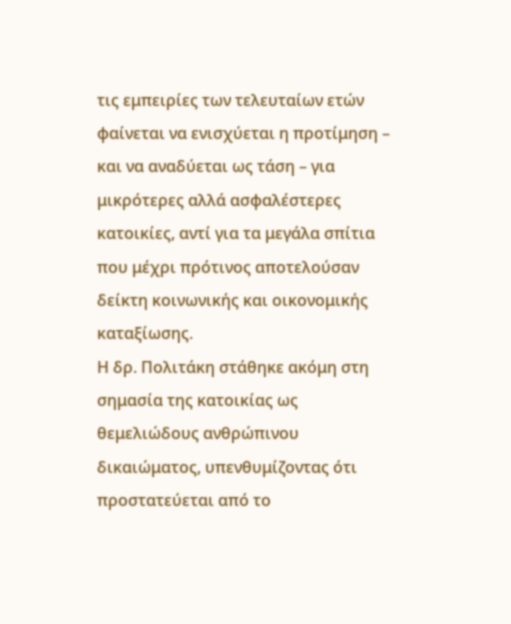τις εμπειρίες των τελευταίων ετών φαίνεται να ενισχύεται η προτίμηση – και να αναδύεται ως τάση – για μικρότερες αλλά ασφαλέστερες κατοικίες, αντί για τα μεγάλα σπίτια που μέχρι πρότινος αποτελούσαν δείκτη κοινωνικής και οικονομικής καταξίωσης.
Η δρ. Πολιτάκη στάθηκε ακόμη στη σημασία της κατοικίας ως θεμελιώδους ανθρώπινου δικαιώματος, υπενθυμίζοντας ότι προστατεύεται από το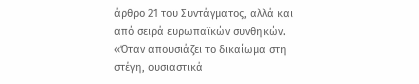άρθρο 21 του Συντάγματος, αλλά και από σειρά ευρωπαϊκών συνθηκών.
«Όταν απουσιάζει το δικαίωμα στη στέγη, ουσιαστικά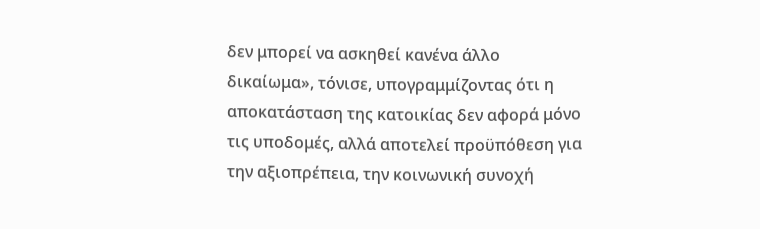δεν μπορεί να ασκηθεί κανένα άλλο δικαίωμα», τόνισε, υπογραμμίζοντας ότι η αποκατάσταση της κατοικίας δεν αφορά μόνο τις υποδομές, αλλά αποτελεί προϋπόθεση για την αξιοπρέπεια, την κοινωνική συνοχή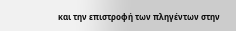και την επιστροφή των πληγέντων στην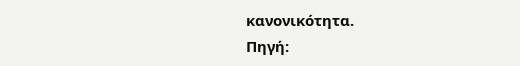κανονικότητα.
Πηγή: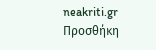neakriti.gr
Προσθήκη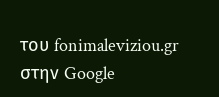του fonimaleviziou.gr στην Google